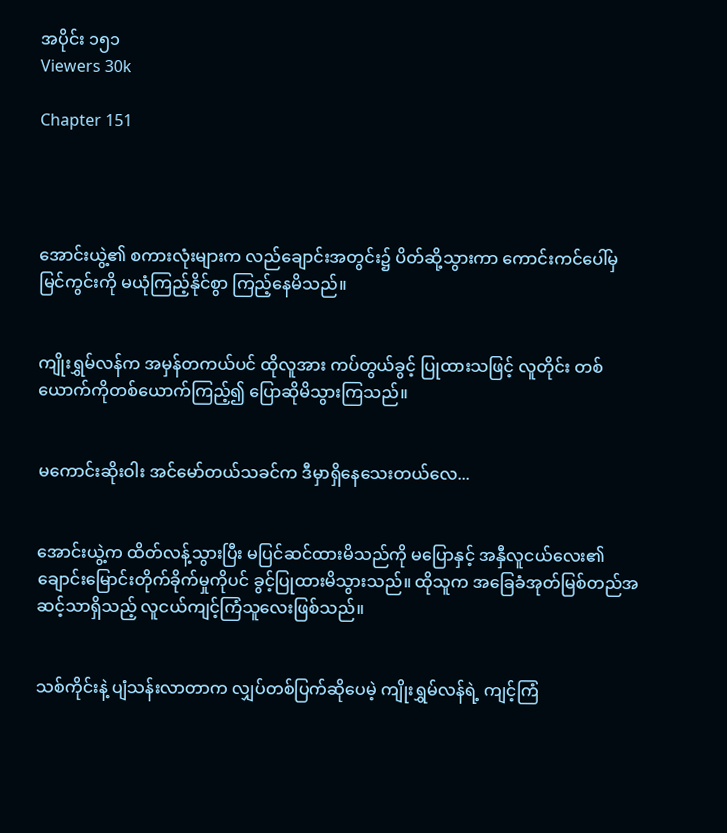အပိုင်း ၁၅၁
Viewers 30k

Chapter 151




အောင်းယွဲ့၏ စကားလုံးများက လည်ချောင်းအတွင်း၌ ပိတ်ဆို့သွားကာ ကောင်းကင်ပေါ်မှ မြင်ကွင်းကို မယုံကြည့်နိုင်စွာ ကြည့်နေမိသည်။


ကျိုးရွှမ်လန်က အမှန်တကယ်ပင် ထိုလူအား ကပ်တွယ်ခွင့် ပြုထားသဖြင့် လူတိုင်း တစ်ယောက်ကိုတစ်ယောက်ကြည့်၍ ပြောဆိုမိသွားကြသည်။


မကောင်းဆိုးဝါး အင်မော်တယ်သခင်က ဒီမှာရှိနေသေးတယ်လေ...


အောင်းယွဲ့က ထိတ်လန့်သွားပြီး မပြင်ဆင်ထားမိသည်ကို မပြောနှင့် အနှီလူငယ်လေး၏ ချောင်းမြောင်းတိုက်ခိုက်မှုကိုပင် ခွင့်ပြုထားမိသွားသည်။ ထိုသူက အခြေခံအုတ်မြစ်တည်အဆင့်သာရှိသည့် လူငယ်ကျင့်ကြံသူလေးဖြစ်သည်။


သစ်ကိုင်းနဲ့ ပျံသန်းလာတာက လျှပ်တစ်ပြက်ဆိုပေမဲ့ ကျိုးရွှမ်လန်ရဲ့ ကျင့်ကြံ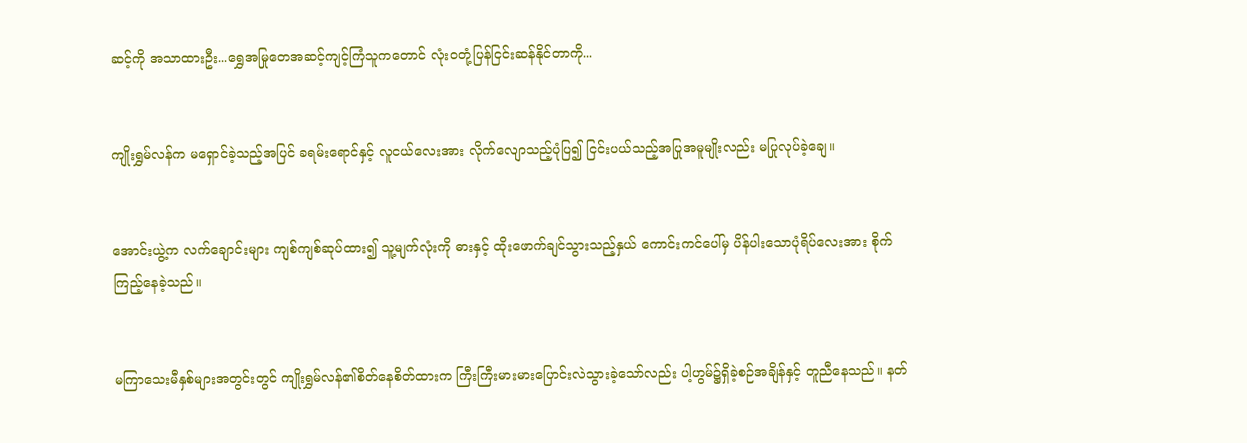ဆင့်ကို အသာထားဦး...ရွှေအမြုတေအဆင့်ကျင့်ကြံသူကတောင် လုံးဝတုံ့ပြန်ငြင်းဆန်နိုင်တာကို...


ကျိုးရွှမ်လန်က မရှောင်ခဲ့သည့်အပြင် ခရမ်းရောင်နှင့် လူငယ်လေးအား လိုက်လျောသည့်ပုံပြ၍ ငြင်းပယ်သည့်အပြုအမူမျိုးလည်း မပြုလုပ်ခဲ့ချေ။


အောင်းယွဲ့က လက်ချောင်းများ ကျစ်ကျစ်ဆုပ်ထား၍ သူ့မျက်လုံးကို ဓားနှင့် ထိုးဖောက်ချင်သွားသည့်နှယ် ကောင်းကင်ပေါ်မှ ပိန်ပါးသောပုံရိပ်လေးအား စိုက်ကြည့်နေခဲ့သည်။


မကြာသေးမီနှစ်များအတွင်းတွင် ကျိုးရွှမ်လန်၏စိတ်နေစိတ်ထားက ကြီးကြီးမားမားပြောင်းလဲသွားခဲ့သော်လည်း ပါ့ဟွမ်၌ရှိခဲ့စဉ်အချိန်နှင့် တူညီနေသည်။ နတ်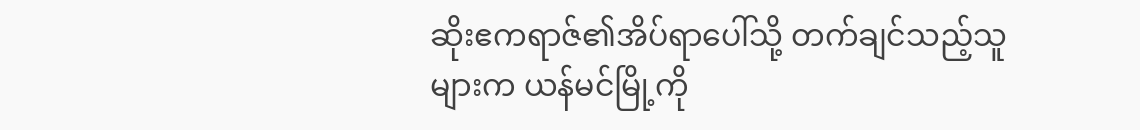ဆိုးဧကရာဇ်၏အိပ်ရာပေါ်သို့ တက်ချင်သည့်သူများက ယန်မင်မြို့ကို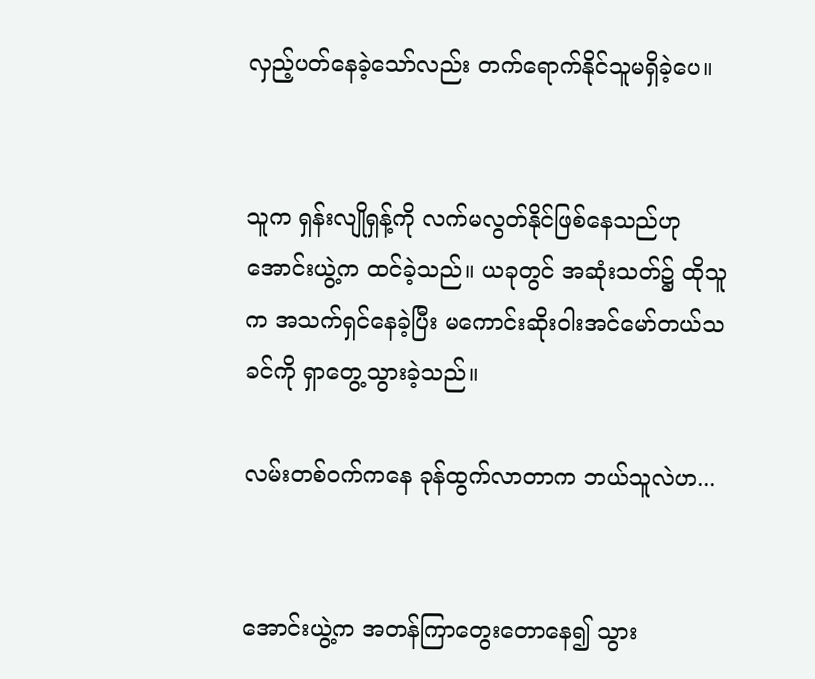လှည့်ပတ်နေခဲ့သော်လည်း တက်ရောက်နိုင်သူမရှိခဲ့ပေ။


သူက ရှန်းလျိုရှန့်ကို လက်မလွတ်နိုင်ဖြစ်နေသည်ဟု အောင်းယွဲ့က ထင်ခဲ့သည်။ ယခုတွင် အဆုံးသတ်၌ ထိုသူက အသက်ရှင်နေခဲ့ပြီး မကောင်းဆိုးဝါးအင်မော်တယ်သခင်ကို ရှာတွေ့သွားခဲ့သည်။

လမ်းတစ်ဝက်ကနေ ခုန်ထွက်လာတာက ဘယ်သူလဲဟ...


အောင်းယွဲ့က အတန်ကြာတွေးတောနေ၍ သွား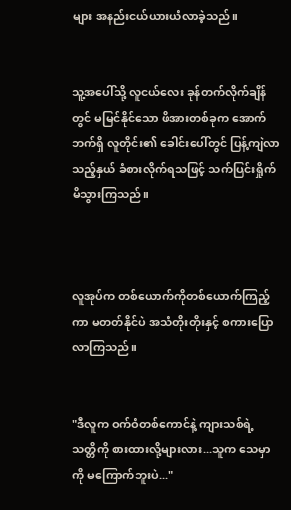များ အနည်းငယ်ယားယံလာခဲ့သည်။


သူ့အပေါ်သို့ လူငယ်လေး ခုန်တက်လိုက်ချိန်တွင် မမြင်နိုင်သော ဖိအားတစ်ခုက အောက်ဘက်ရှိ လူတိုင်း၏ ခေါင်းပေါ်တွင် ပြန့်ကျဲလာသည့်နှယ် ခံစားလိုက်ရသဖြင့် သက်ပြင်းရှိုက်မိသွားကြသည်။



လူအုပ်က တစ်ယောက်ကိုတစ်ယောက်ကြည့်ကာ မတတ်နိုင်ပဲ အသံတိုးတိုးနှင့် စကားပြောလာကြသည်။


"ဒီလူက ဝက်ဝံတစ်ကောင်နဲ့ ကျားသစ်ရဲ့ သတ္တိကို စားထားလို့များလား...သူက သေမှာကို မကြောက်ဘူးပဲ..."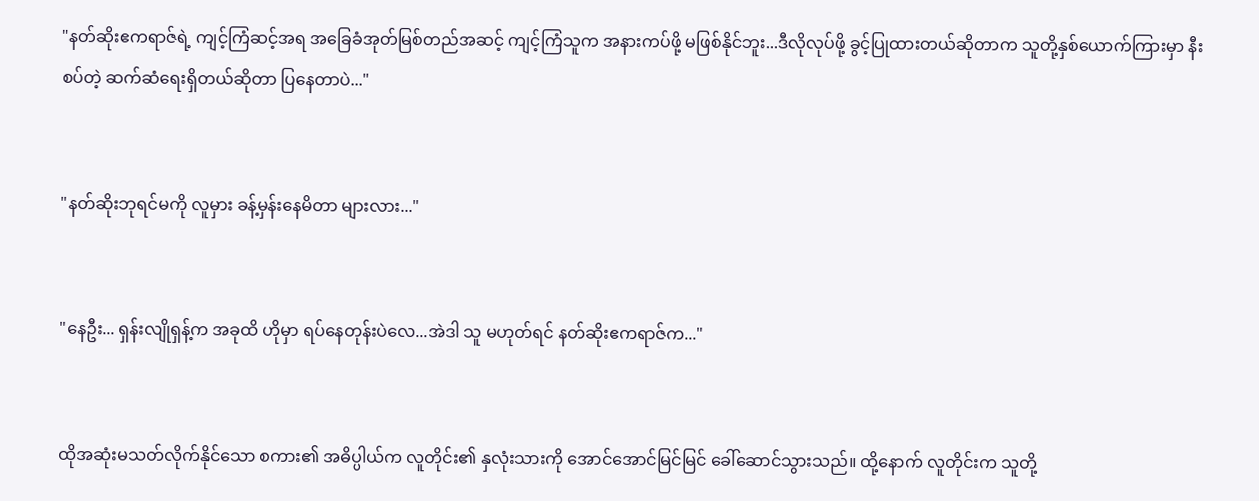"နတ်ဆိုးဧကရာဇ်ရဲ့ ကျင့်ကြံဆင့်အရ အခြေခံအုတ်မြစ်တည်အဆင့် ကျင့်ကြံသူက အနားကပ်ဖို့ မဖြစ်နိုင်ဘူး...ဒီလိုလုပ်ဖို့ ခွင့်ပြုထားတယ်ဆိုတာက သူတို့နှစ်ယောက်ကြားမှာ နီးစပ်တဲ့ ဆက်ဆံရေးရှိတယ်ဆိုတာ ပြနေတာပဲ..."


"နတ်ဆိုးဘုရင်မကို လူမှား ခန့်မှန်းနေမိတာ များလား..."


"နေဦး... ရှန်းလျိုရှန့်က အခုထိ ဟိုမှာ ရပ်နေတုန်းပဲလေ...အဲဒါ သူ မဟုတ်ရင် နတ်ဆိုးဧကရာဇ်က..."


ထိုအဆုံးမသတ်လိုက်နိုင်သော စကား၏ အဓိပ္ပါယ်က လူတိုင်း၏ နှလုံးသားကို အောင်အောင်မြင်မြင် ခေါ်ဆောင်သွားသည်။ ထို့နောက် လူတိုင်းက သူတို့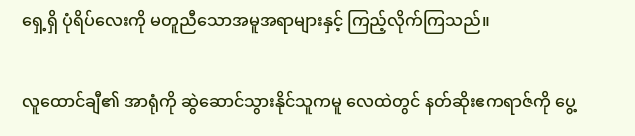ရှေ့ရှိ ပုံရိပ်လေးကို မတူညီသောအမူအရာများနှင့် ကြည့်လိုက်ကြသည်။


လူထောင်ချီ၏ အာရုံကို ဆွဲဆောင်သွားနိုင်သူကမူ လေထဲတွင် နတ်ဆိုးဧကရာဇ်ကို ပွေ့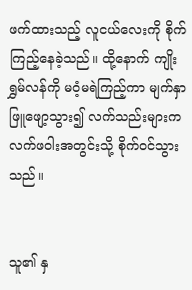ဖက်ထားသည့် လူငယ်လေးကို စိုက်ကြည့်နေခဲ့သည်။ ထို့နောက် ကျိုးရွှမ်လန်ကို မဝံ့မရဲကြည့်ကာ မျက်နှာဖြူဖျော့သွား၍ လက်သည်းများက လက်ဖဝါးအတွင်းသို့ စိုက်ဝင်သွားသည်။


သူ၏ နှ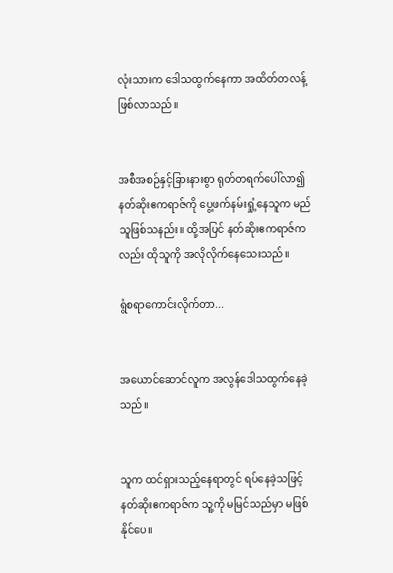လုံးသားက ဒေါသထွက်နေကာ အထိတ်တလန့်ဖြစ်လာသည်။


အစီအစဉ်နှင့်ခြားနားစွာ ရုတ်တရက်ပေါ်လာ၍ နတ်ဆိုးဧကရာဇ်ကို ပွေ့ဖက်နမ်းရှုံ့နေသူက မည်သူဖြစ်သနည်း။ ထို့အပြင် နတ်ဆိုးဧကရာဇ်ကလည်း ထိုသူကို အလိုလိုက်နေသေးသည်။

ရွံစရာကောင်းလိုက်တာ...


အယောင်ဆောင်လူက အလွန်ဒေါသထွက်နေခဲ့သည်။


သူက ထင်ရှားသည့်နေရာတွင် ရပ်နေခဲ့သဖြင့် နတ်ဆိုးဧကရာဇ်က သူ့ကို မမြင်သည်မှာ မဖြစ်နိုင်ပေ။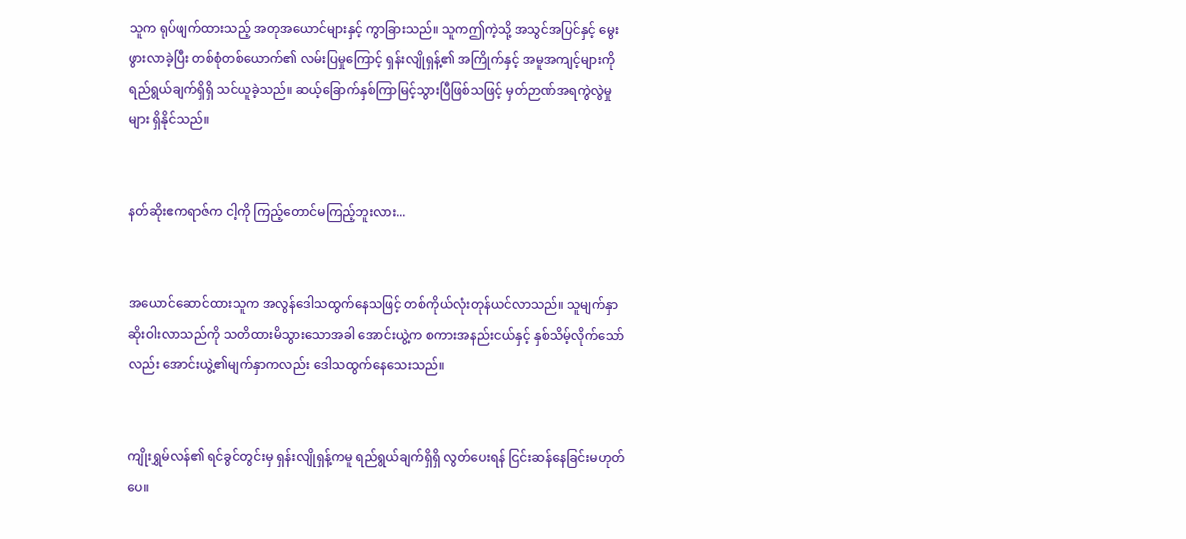သူက ရုပ်ဖျက်ထားသည့် အတုအယောင်များနှင့် ကွာခြားသည်။ သူကဤကဲ့သို့ အသွင်အပြင်နှင့် မွေးဖွားလာခဲ့ပြီး တစ်စုံတစ်ယောက်၏ လမ်းပြမှုကြောင့် ရှန်းလျိုရှန့်၏ အကြိုက်နှင့် အမူအကျင့်များကိုရည်ရွယ်ချက်ရှိရှိ သင်ယူခဲ့သည်။ ဆယ့်ခြောက်နှစ်ကြာမြင့်သွားပြီဖြစ်သဖြင့် မှတ်ဉာဏ်အရကွဲလွဲမှုများ ရှိနိုင်သည်။


နတ်ဆိုးဧကရာဇ်က ငါ့ကို ကြည့်တောင်မကြည့်ဘူးလား...


အယောင်ဆောင်ထားသူက အလွန်ဒေါသထွက်နေသဖြင့် တစ်ကိုယ်လုံးတုန်ယင်လာသည်။ သူမျက်နှာ ဆိုးဝါးလာသည်ကို သတိထားမိသွားသောအခါ အောင်းယွဲ့က စကားအနည်းငယ်နှင့် နှစ်သိမ့်လိုက်သော်လည်း အောင်းယွဲ့၏မျက်နှာကလည်း ဒေါသထွက်နေသေးသည်။


ကျိုးရွှမ်လန်၏ ရင်ခွင်တွင်းမှ ရှန်းလျိုရှန့်ကမူ ရည်ရွယ်ချက်ရှိရှိ လွတ်ပေးရန် ငြင်းဆန်နေခြင်းမဟုတ်ပေ။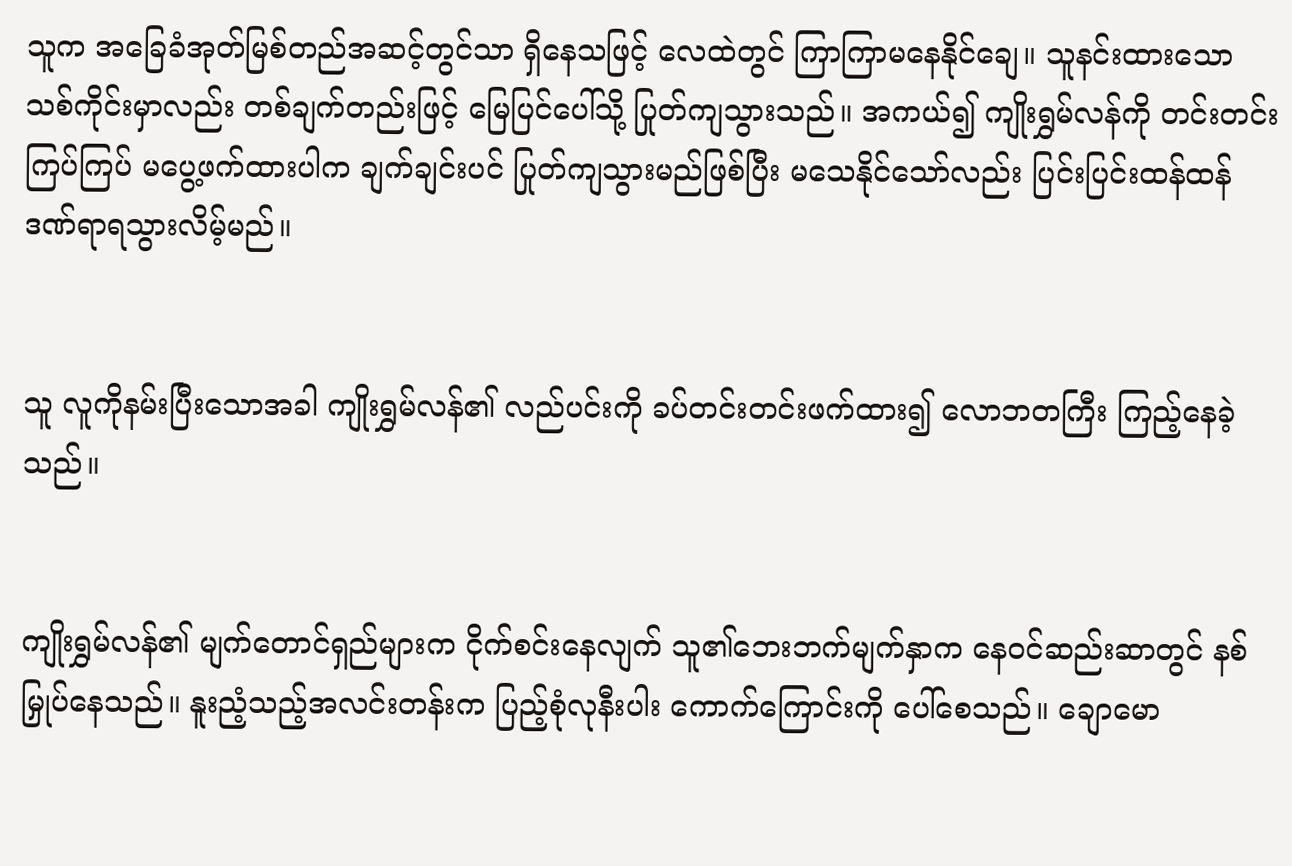သူက အခြေခံအုတ်မြစ်တည်အဆင့်တွင်သာ ရှိနေသဖြင့် လေထဲတွင် ကြာကြာမနေနိုင်ချေ။ သူနင်းထားသော သစ်ကိုင်းမှာလည်း တစ်ချက်တည်းဖြင့် မြေပြင်ပေါ်သို့ ပြုတ်ကျသွားသည်။ အကယ်၍ ကျိုးရွှမ်လန်ကို တင်းတင်းကြပ်ကြပ် မပွေ့ဖက်ထားပါက ချက်ချင်းပင် ပြုတ်ကျသွားမည်ဖြစ်ပြီး မသေနိုင်သော်လည်း ပြင်းပြင်းထန်ထန် ဒဏ်ရာရသွားလိမ့်မည်။


သူ လူကိုနမ်းပြီးသောအခါ ကျိုးရွှမ်လန်၏ လည်ပင်းကို ခပ်တင်းတင်းဖက်ထား၍ လောဘတကြီး ကြည့်နေခဲ့သည်။


ကျိုးရွှမ်လန်၏ မျက်တောင်ရှည်များက ငိုက်စင်းနေလျက် သူ၏ဘေးဘက်မျက်နှာက နေဝင်ဆည်းဆာတွင် နစ်မြှုပ်နေသည်။ နူးညံ့သည့်အလင်းတန်းက ပြည့်စုံလုနီးပါး ကောက်ကြောင်းကို ပေါ်စေသည်။ ချောမော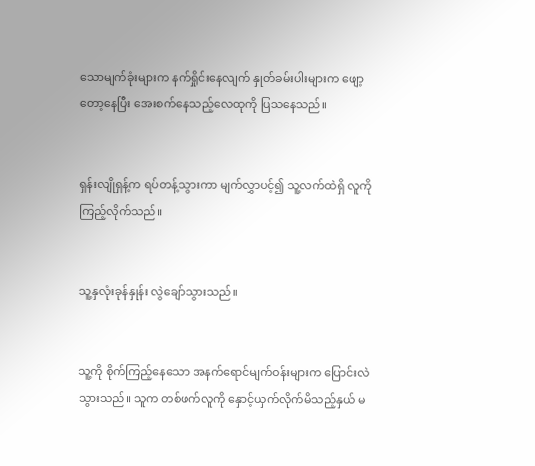သောမျက်ခုံးများက နက်ရှိုင်းနေလျက် နှုတ်ခမ်းပါးများက ဖျော့တော့နေပြီး အေးစက်နေသည့်လေထုကို ပြသနေသည်။


ရှန်းလျိုရှန့်က ရပ်တန့်သွားကာ မျက်လွှာပင့်၍ သူ့လက်ထဲရှိ လူကို ကြည့်လိုက်သည်။


သူ့နှလုံးခုန်နှုန်း လွဲချော်သွားသည်။


သူ့ကို စိုက်ကြည့်နေသော အနက်ရောင်မျက်ဝန်းများက ပြောင်းလဲသွားသည်။ သူက တစ်ဖက်လူကို နှောင့်ယှက်လိုက်မိသည့်နှယ် မ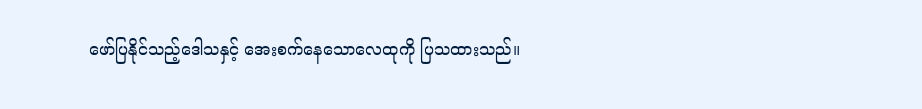ဖော်ပြနိုင်သည့်ဒေါသနှင့် အေးစက်နေသောလေထုကို ပြသထားသည်။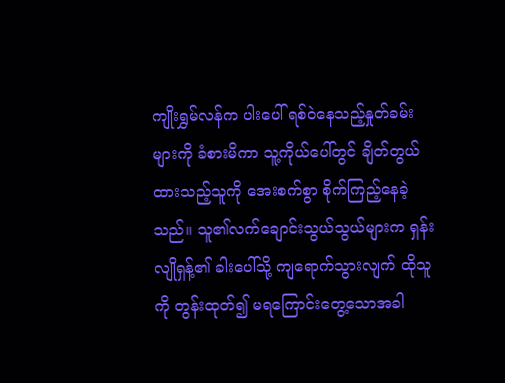ကျိုးရွှမ်လန်က ပါးပေါ် ရစ်ဝဲနေသည့်နှုတ်ခမ်းများကို ခံစားမိကာ သူ့ကိုယ်ပေါ်တွင် ချိတ်တွယ်ထားသည့်သူကို အေးစက်စွာ စိုက်ကြည့်နေခဲ့သည်။ သူ၏လက်ချောင်းသွယ်သွယ်များက ရှန်းလျိုရှန့်၏ ခါးပေါ်သို့ ကျရောက်သွားလျက် ထိုသူကို တွန်းထုတ်၍ မရကြောင်းတွေ့သောအခါ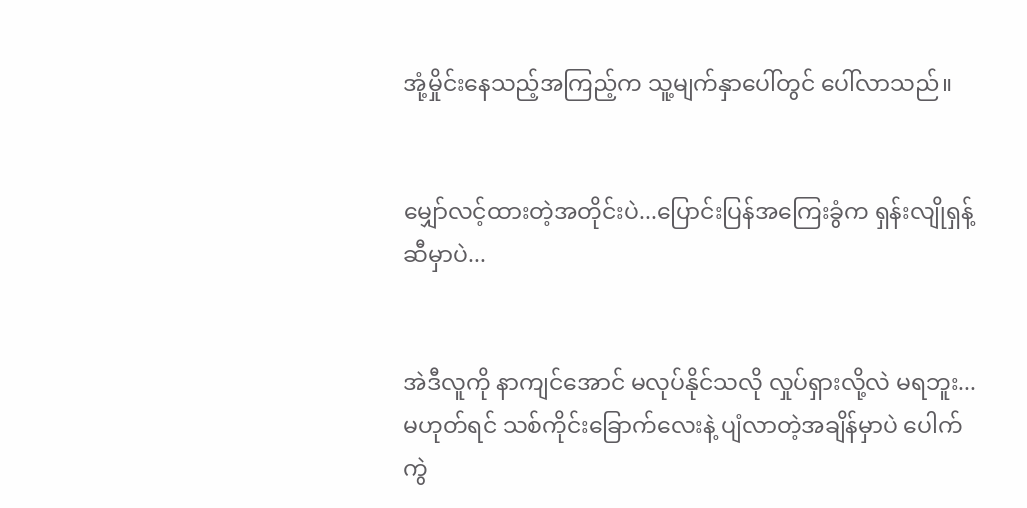အုံ့မှိုင်းနေသည့်အကြည့်က သူ့မျက်နှာပေါ်တွင် ပေါ်လာသည်။


မျှော်လင့်ထားတဲ့အတိုင်းပဲ...ပြောင်းပြန်အကြေးခွံက ရှန်းလျိုရှန့်ဆီမှာပဲ...


အဲဒီလူကို နာကျင်အောင် မလုပ်နိုင်သလို လှုပ်ရှားလို့လဲ မရဘူး...မဟုတ်ရင် သစ်ကိုင်းခြောက်လေးနဲ့ ပျံလာတဲ့အချိန်မှာပဲ ပေါက်ကွဲ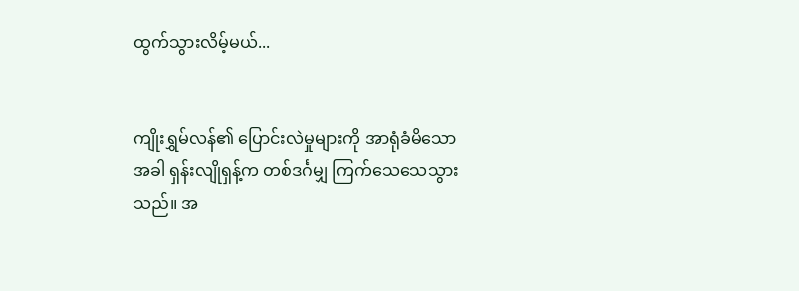ထွက်သွားလိမ့်မယ်...


ကျိုးရွှမ်လန်၏ ပြောင်းလဲမှုများကို အာရုံခံမိသောအခါ ရှန်းလျိုရှန့်က တစ်ဒင်္ဂမျှ ကြက်သေသေသွားသည်။ အ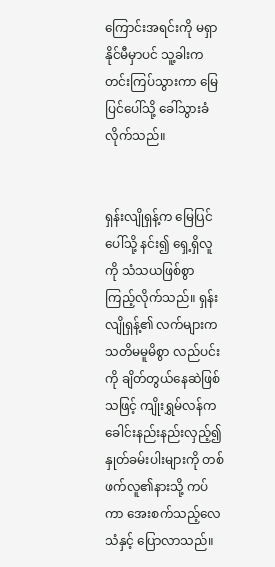ကြောင်းအရင်းကို မရှာနိုင်မီမှာပင် သူ့ခါးက တင်းကြပ်သွားကာ မြေပြင်ပေါ်သို့ ခေါ်သွားခံလိုက်သည်။


ရှန်းလျိုရှန့်က မြေပြင်ပေါ်သို့ နင်း၍ ရှေ့ရှိလူကို သံသယဖြစ်စွာ ကြည့်လိုက်သည်။ ရှန်းလျိုရှန့်၏ လက်များက သတိမမူမိစွာ လည်ပင်းကို ချိတ်တွယ်နေဆဲဖြစ်သဖြင့် ကျိုးရွှမ်လန်က ခေါင်းနည်းနည်းလှည့်၍ နှုတ်ခမ်းပါးများကို တစ်ဖက်လူ၏နားသို့ ကပ်ကာ အေးစက်သည့်လေသံနှင့် ပြောလာသည်။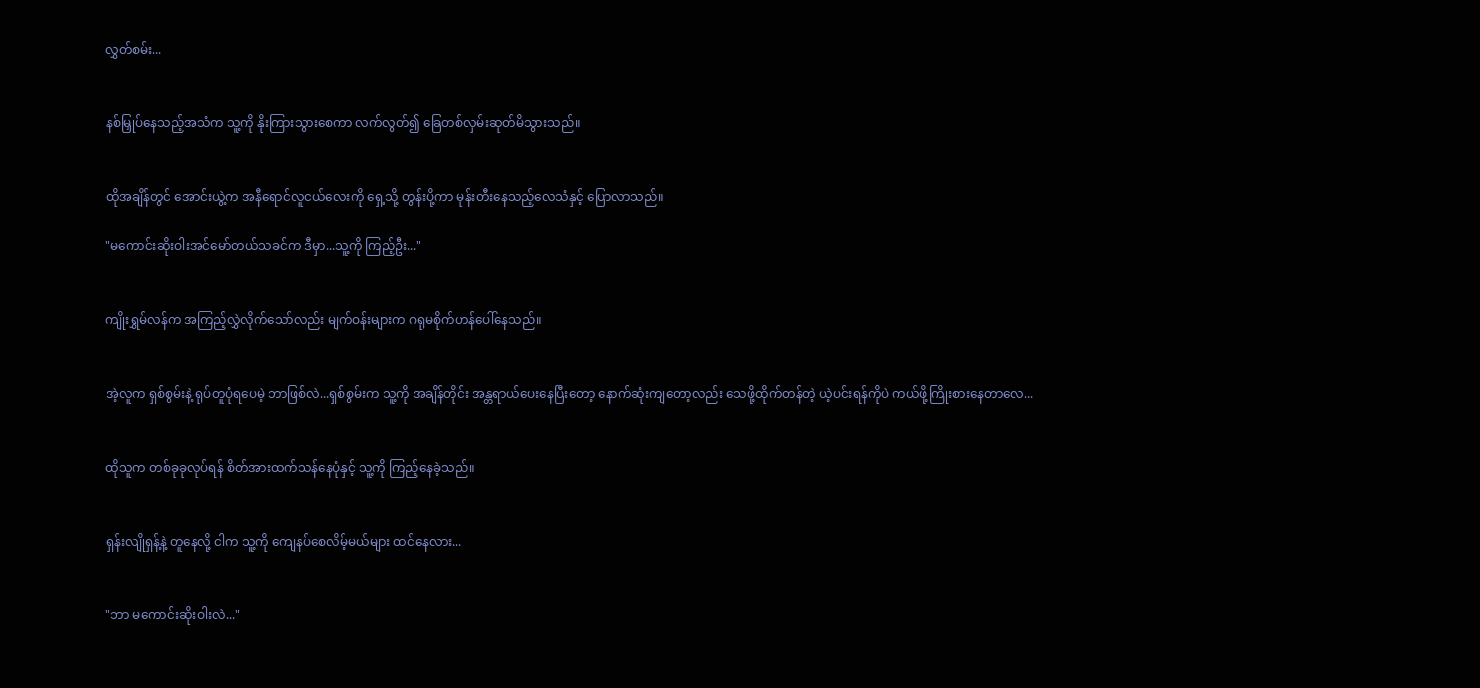လွှတ်စမ်း...


နစ်မြှုပ်နေသည့်အသံက သူ့ကို နိုးကြားသွားစေကာ လက်လွတ်၍ ခြေတစ်လှမ်းဆုတ်မိသွားသည်။


ထိုအချိန်တွင် အောင်းယွဲ့က အနီရောင်လူငယ်လေးကို ရှေ့သို့ တွန်းပို့ကာ မုန်းတီးနေသည့်လေသံနှင့် ပြောလာသည်။

"မကောင်းဆိုးဝါးအင်မော်တယ်သခင်က ဒီမှာ...သူ့ကို ကြည့်ဦး..."


ကျိုးရွှမ်လန်က အကြည့်လွှဲလိုက်သော်လည်း မျက်ဝန်းများက ဂရုမစိုက်ဟန်ပေါ်နေသည်။


အဲ့လူက ရှစ်စွမ်းနဲ့ ရုပ်တူပုံရပေမဲ့ ဘာဖြစ်လဲ...ရှစ်စွမ်းက သူ့ကို အချိန်တိုင်း အန္တရာယ်ပေးနေပြီးတော့ နောက်ဆုံးကျတော့လည်း သေဖို့ထိုက်တန်တဲ့ ယဲ့ပင်းရန်ကိုပဲ ကယ်ဖို့ကြိုးစားနေတာလေ...


ထိုသူက တစ်ခုခုလုပ်ရန် စိတ်အားထက်သန်နေပုံနှင့် သူ့ကို ကြည့်နေခဲ့သည်။


ရှန်းလျိုရှန့်နဲ့ တူနေလို့ ငါက သူ့ကို ကျေနပ်စေလိမ့်မယ်များ ထင်နေလား...


"ဘာ မကောင်းဆိုးဝါးလဲ..."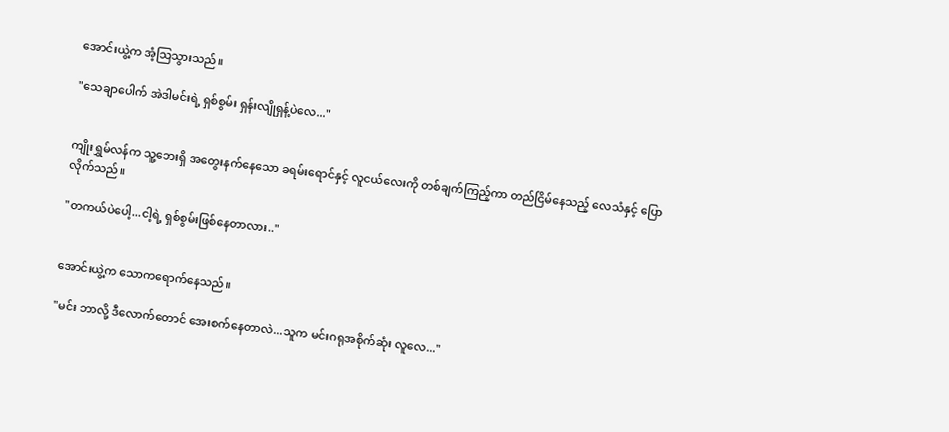အောင်းယွဲ့က အံ့သြသွားသည်။

"သေချာပေါက် အဲဒါမင်းရဲ့ ရှစ်စွမ်း ရှန်းလျိုရှန့်ပဲလေ..."


ကျိုးရွှမ်လန်က သူ့ဘေးရှိ အတွေးနက်နေသော ခရမ်းရောင်နှင့် လူငယ်လေးကို တစ်ချက်ကြည့်ကာ တည်ငြိမ်နေသည့် လေသံနှင့် ပြောလိုက်သည်။

"တကယ်ပဲပေါ့...ငါ့ရဲ့ ရှစ်စွမ်းဖြစ်နေတာလား.."


အောင်းယွဲ့က သောကရောက်နေသည်။

"မင်း ဘာလို့ ဒီလောက်တောင် အေးစက်နေတာလဲ...သူက မင်းဂရုအစိုက်ဆုံး လူလေ..."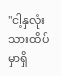"ငါ့နှလုံးသားထိပ်မှာရှိ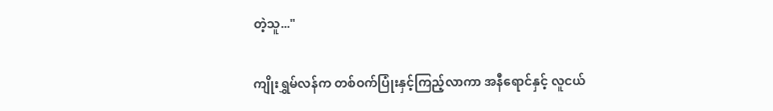တဲ့သူ..."

ကျိုးရွှမ်လန်က တစ်ဝက်ပြုံးနှင့်ကြည့်လာကာ အနီရောင်နှင့် လူငယ်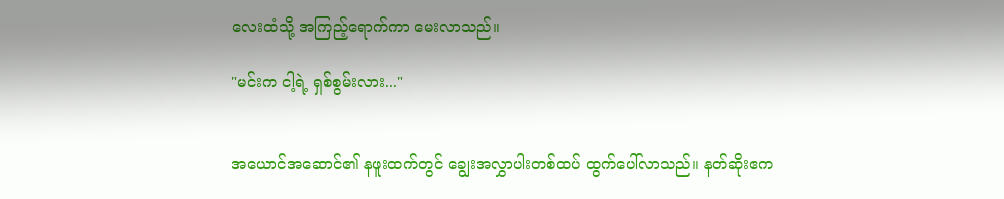လေးထံသို့ အကြည့်ရောက်ကာ မေးလာသည်။

"မင်းက ငါ့ရဲ့ ရှစ်စွမ်းလား..."


အယောင်အဆောင်၏ နဖူးထက်တွင် ချွေးအလွှာပါးတစ်ထပ် ထွက်ပေါ်လာသည်။ နတ်ဆိုးဧက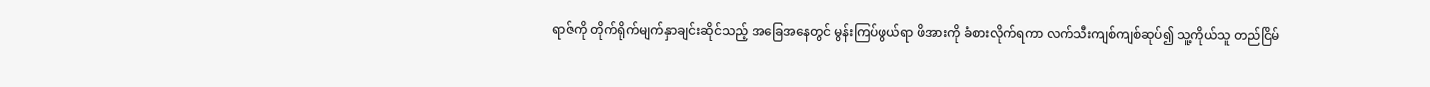ရာဇ်ကို တိုက်ရိုက်မျက်နှာချင်းဆိုင်သည့် အခြေအနေတွင် မွန်းကြပ်ဖွယ်ရာ ဖိအားကို ခံစားလိုက်ရကာ လက်သီးကျစ်ကျစ်ဆုပ်၍ သူ့ကိုယ်သူ တည်ငြိမ်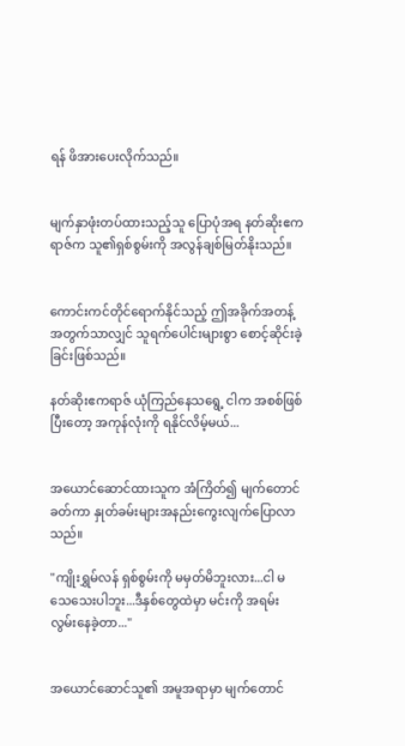ရန် ဖိအားပေးလိုက်သည်။


မျက်နှာဖုံးတပ်ထားသည့်သူ ပြောပုံအရ နတ်ဆိုးဧကရာဇ်က သူ၏ရှစ်စွမ်းကို အလွန်ချစ်မြတ်နိုးသည်။


ကောင်းကင်တိုင်ရောက်နိုင်သည့် ဤအခိုက်အတန့်အတွက်သာလျှင် သူရက်ပေါင်းများစွာ စောင့်ဆိုင်းခဲ့ခြင်းဖြစ်သည်။

နတ်ဆိုးဧကရာဇ် ယုံကြည်နေသရွေ့ ငါက အစစ်ဖြစ်ပြီးတော့ အကုန်လုံးကို ရနိုင်လိမ့်မယ်...


အယောင်ဆောင်ထားသူက အံကြိတ်၍ မျက်တောင်ခတ်ကာ နှုတ်ခမ်းများအနည်းကွေးလျက်ပြောလာသည်။

"ကျိုးရွှမ်လန် ရှစ်စွမ်းကို မမှတ်မိဘူးလား...ငါ မသေသေးပါဘူး...ဒီနှစ်တွေထဲမှာ မင်းကို အရမ်းလွမ်းနေခဲ့တာ..."


အယောင်ဆောင်သူ၏ အမူအရာမှာ မျက်တောင်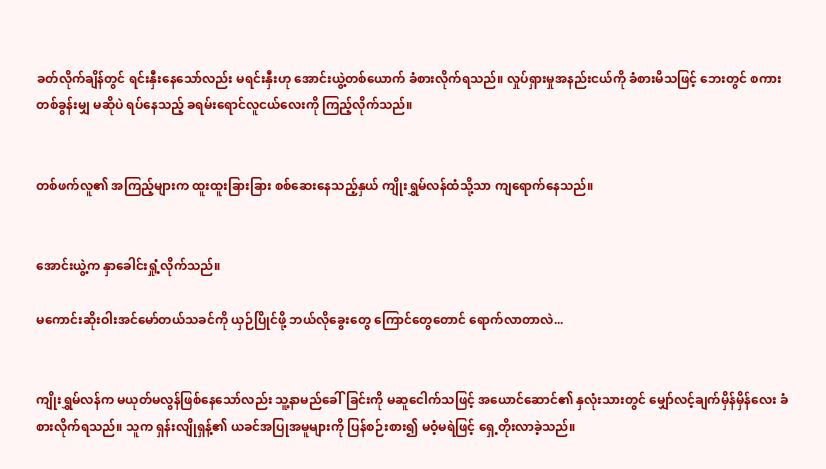ခတ်လိုက်ချိန်တွင် ရင်းနှီးနေသော်လည်း မရင်းနှီးဟု အောင်းယွဲ့တစ်ယောက် ခံစားလိုက်ရသည်။ လှုပ်ရှားမှုအနည်းငယ်ကို ခံစားမိသဖြင့် ဘေးတွင် စကားတစ်ခွန်းမျှ မဆိုပဲ ရပ်နေသည့် ခရမ်းရောင်လူငယ်လေးကို ကြည့်လိုက်သည်။


တစ်ဖက်လူ၏ အကြည့်များက ထူးထူးခြားခြား စစ်ဆေးနေသည့်နှယ် ကျိုးရွှမ်လန်ထံသို့သာ ကျရောက်နေသည်။


အောင်းယွဲ့က နှာခေါင်းရှုံ့လိုက်သည်။

မကောင်းဆိုးဝါးအင်မော်တယ်သခင်ကို ယှဉ်ပြိုင်ဖို့ ဘယ်လိုခွေးတွေ ကြောင်တွေတောင် ရောက်လာတာလဲ...


ကျိုးရွှမ်လန်က မယုတ်မလွန်ဖြစ်နေသော်လည်း သူ့နာမည်ခေါ်ခြင်းကို မဆူငေါက်သဖြင့် အယောင်ဆောင်၏ နှလုံးသားတွင် မျှော်လင့်ချက်မှိန်မှိန်လေး ခံစားလိုက်ရသည်။ သူက ရှန်းလျိုရှန့်၏ ယခင်အပြုအမူများကို ပြန်စဉ်းစား၍ မဝံ့မရဲဖြင့် ရှေ့တိုးလာခဲ့သည်။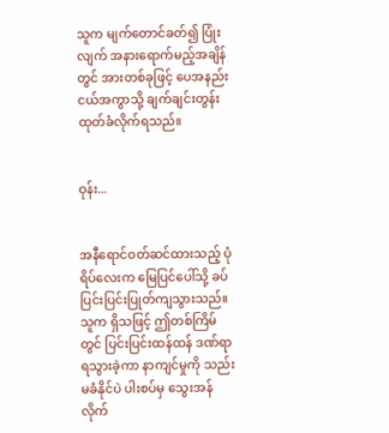သူက မျက်တောင်ခတ်၍ ပြုံးလျက် အနားရောက်မည့်အချိန်တွင် အားတစ်ခုဖြင့် ပေအနည်းငယ်အကွာသို့ ချက်ချင်းတွန်းထုတ်ခံလိုက်ရသည်။


ဝုန်း...


အနီရောင်ဝတ်ဆင်ထားသည့် ပုံရိပ်လေးက မြေပြင်ပေါ်သို့ ခပ်ပြင်းပြင်းပြုတ်ကျသွားသည်။ သူက ရှိသဖြင့် ဤတစ်ကြိမ်တွင် ပြင်းပြင်းထန်ထန် ဒဏ်ရာရသွားခဲ့ကာ နာကျင်မှုကို သည်းမခံနိုင်ပဲ ပါးစပ်မှ သွေးအန်လိုက်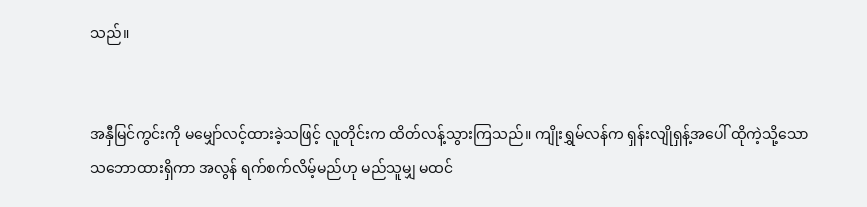သည်။


အနှီမြင်ကွင်းကို မမျှော်လင့်ထားခဲ့သဖြင့် လူတိုင်းက ထိတ်လန့်သွားကြသည်။ ကျိုးရွှမ်လန်က ရှန်းလျိုရှန့်အပေါ် ထိုကဲ့သို့သော သဘောထားရှိကာ အလွန် ရက်စက်လိမ့်မည်ဟု မည်သူမျှ မထင်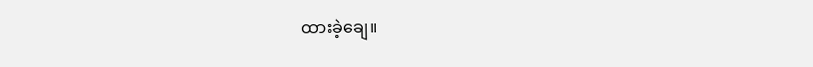ထားခဲ့ချေ။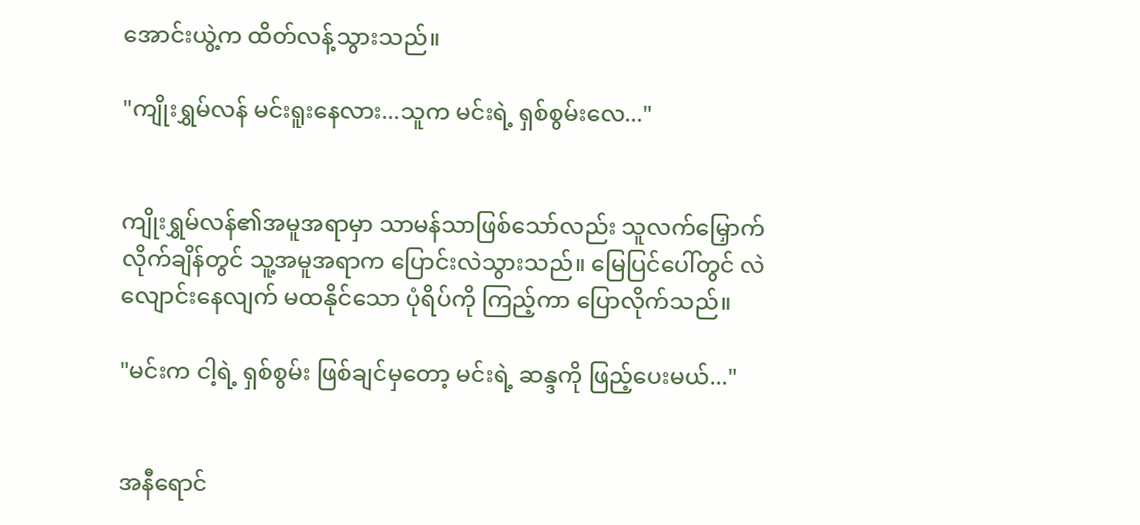အောင်းယွဲ့က ထိတ်လန့်သွားသည်။

"ကျိုးရွှမ်လန် မင်းရူးနေလား...သူက မင်းရဲ့ ရှစ်စွမ်းလေ..."


ကျိုးရွှမ်လန်၏အမူအရာမှာ သာမန်သာဖြစ်သော်လည်း သူလက်မြှောက်လိုက်ချိန်တွင် သူ့အမူအရာက ပြောင်းလဲသွားသည်။ မြေပြင်ပေါ်တွင် လဲလျောင်းနေလျက် မထနိုင်သော ပုံရိပ်ကို ကြည့်ကာ ပြောလိုက်သည်။

"မင်းက ငါ့ရဲ့ ရှစ်စွမ်း ဖြစ်ချင်မှတော့ မင်းရဲ့ ဆန္ဒကို ဖြည့်ပေးမယ်..."


အနီရောင်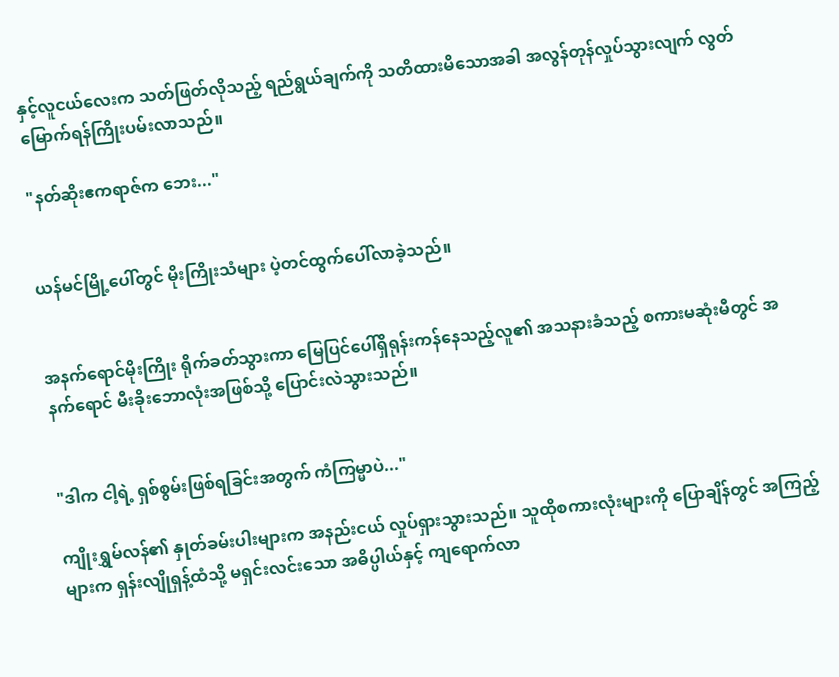နှင့်လူငယ်လေးက သတ်ဖြတ်လိုသည့် ရည်ရွယ်ချက်ကို သတိထားမိသောအခါ အလွန်တုန်လှုပ်သွားလျက် လွတ်မြောက်ရန်ကြိုးပမ်းလာသည်။

"နတ်ဆိုးဧကရာဇ်က ဘေး..."


ယန်မင်မြို့ပေါ်တွင် မိုးကြိုးသံများ ပဲ့တင်ထွက်ပေါ်လာခဲ့သည်။


အနက်ရောင်မိုးကြိုး ရိုက်ခတ်သွားကာ မြေပြင်ပေါ်ရှိရုန်းကန်နေသည့်လူ၏ အသနားခံသည့် စကားမဆုံးမီတွင် အနက်ရောင် မီးခိုးဘောလုံးအဖြစ်သို့ ပြောင်းလဲသွားသည်။


"ဒါက ငါ့ရဲ့ ရှစ်စွမ်းဖြစ်ရခြင်းအတွက် ကံကြမ္မာပဲ..."

ကျိုးရွှမ်လန်၏ နှုတ်ခမ်းပါးများက အနည်းငယ် လှုပ်ရှားသွားသည်။ သူထိုစကားလုံးများကို ပြောချိန်တွင် အကြည့်များက ရှန်းလျိုရှန့်ထံသို့ မရှင်းလင်းသော အဓိပ္ပါယ်နှင့် ကျရောက်လာ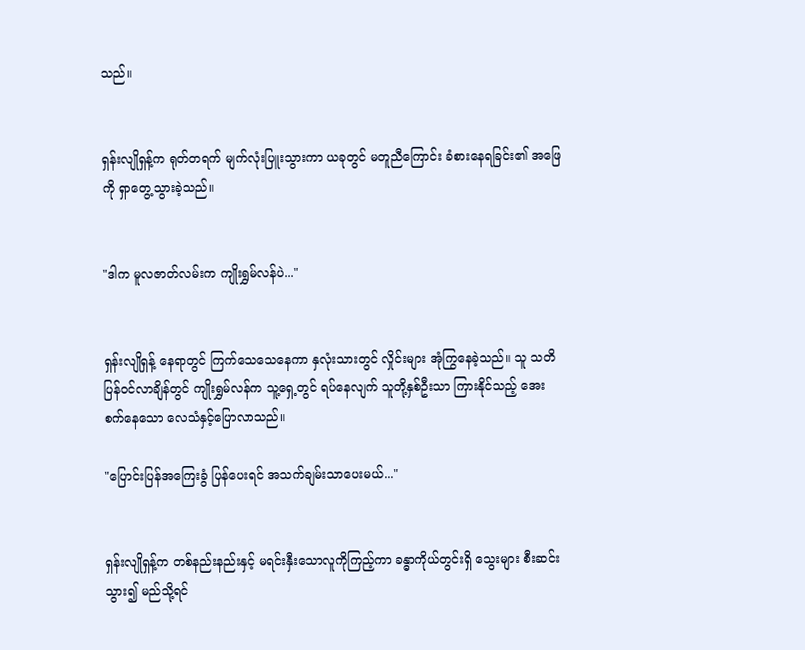သည်။


ရှန်းလျိုရှန့်က ရုတ်တရက် မျက်လုံးပြူးသွားကာ ယခုတွင် မတူညီကြောင်း ခံစားနေရခြင်း၏ အဖြေကို ရှာတွေ့သွားခဲ့သည်။


"ဒါက မူလဇာတ်လမ်းက ကျိုးရွှမ်လန်ပဲ..."


ရှန်းလျိုရှန့် နေရာတွင် ကြက်သေသေနေကာ နှလုံးသားတွင် လှိုင်းများ အုံကြွနေခဲ့သည်။ သူ သတိပြန်ဝင်လာချိန်တွင် ကျိုးရွှမ်လန်က သူ့ရှေ့တွင် ရပ်နေလျက် သူတို့နှစ်ဦးသာ ကြားနိုင်သည့် အေးစက်နေသော လေသံနှင့်ပြောလာသည်။

"ပြောင်းပြန်အကြေးခွံ ပြန်ပေးရင် အသက်ချမ်းသာပေးမယ်..."


ရှန်းလျိုရှန့်က တစ်နည်းနည်းနှင့် မရင်းနှီးသောလူကိုကြည့်ကာ ခန္ဓာကိုယ်တွင်းရှိ သွေးများ စီးဆင်းသွား၍ မည်သို့ရင်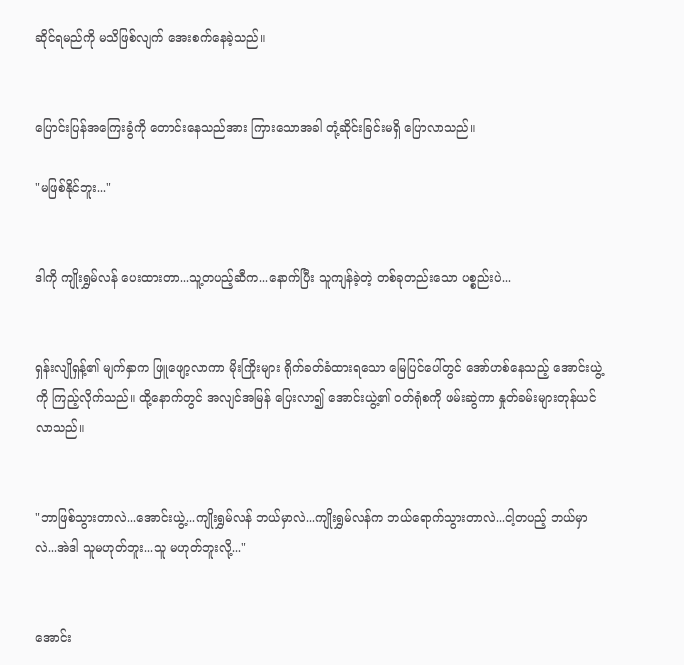ဆိုင်ရမည်ကို မသိဖြစ်လျက် အေးစက်နေခဲ့သည်။


ပြောင်းပြန်အကြေးခွံကို တောင်းနေသည်အား ကြားသောအခါ တုံ့ဆိုင်းခြင်းမရှိ ပြောလာသည်။

"မဖြစ်နိုင်ဘူး..."


ဒါကို ကျိုးရွှမ်လန် ပေးထားတာ...သူ့တပည့်ဆီက...နောက်ပြီး သူကျန်ခဲ့တဲ့ တစ်ခုတည်းသော ပစ္စည်းပဲ...


ရှန်းလျိုရှန့်၏ မျက်နှာက ဖြူဖျော့လာကာ မိုးကြိုးများ ရိုက်ခတ်ခံထားရသော မြေပြင်ပေါ်တွင် အော်ဟစ်နေသည့် အောင်းယွဲ့ကို ကြည့်လိုက်သည်။ ထို့နောက်တွင် အလျင်အမြန် ပြေးလာ၍ အောင်းယွဲ့၏ ဝတ်ရုံစကို ဖမ်းဆွဲကာ နှုတ်ခမ်းများတုန်ယင်လာသည်။


"ဘာဖြစ်သွားတာလဲ...အောင်းယွဲ့...ကျိုးရွှမ်လန် ဘယ်မှာလဲ...ကျိုးရွှမ်လန်က ဘယ်ရောက်သွားတာလဲ...ငါ့တပည့် ဘယ်မှာလဲ...အဲဒါ သူမဟုတ်ဘူး...သူ မဟုတ်ဘူးလို့..."


အောင်း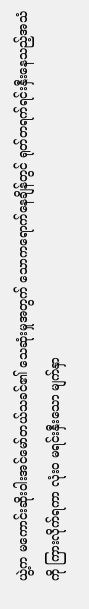ယွဲ့က မကောင်းဆိုးဝါးအင်မော်တယ်သခင်၏ သေဆုံးမှုအတွက် သောကရောက်နေချိန်တွင် ရုတ်တရက်ရင်းနှီးနေသည့်အသံကို ကြားလိုက်ရကာ လုံးဝ မရင်းနှီးသော မျက်နှာ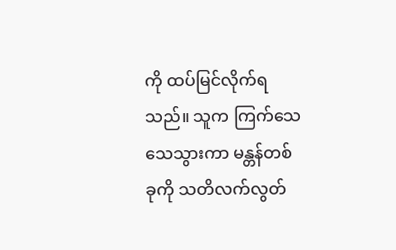ကို ထပ်မြင်လိုက်ရသည်။ သူက ကြက်သေသေသွားကာ မန္တန်တစ်ခုကို သတိလက်လွတ်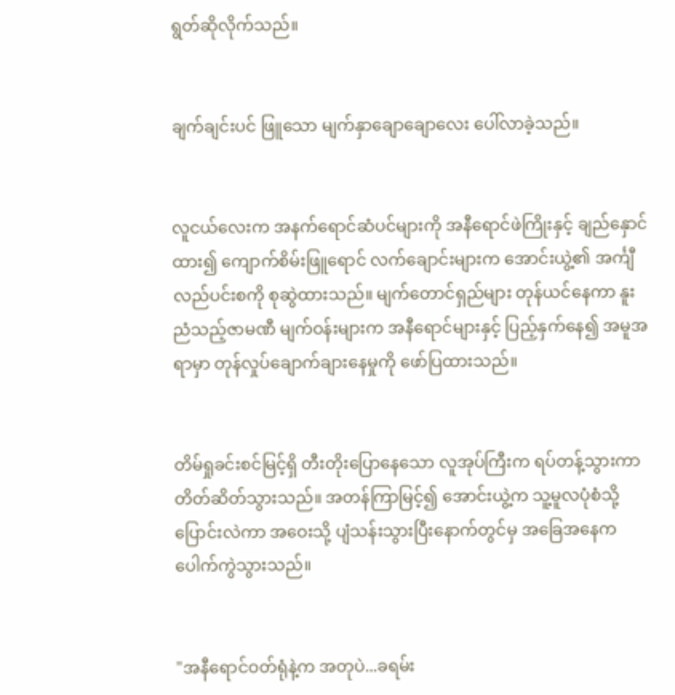ရွတ်ဆိုလိုက်သည်။


ချက်ချင်းပင် ဖြူသော မျက်နှာချောချောလေး ပေါ်လာခဲ့သည်။


လူငယ်လေးက အနက်ရောင်ဆံပင်များကို အနီရောင်ဖဲကြိုးနှင့် ချည်နှောင်ထား၍ ကျောက်စိမ်းဖြူရောင် လက်ချောင်းများက အောင်းယွဲ့၏ အင်္ကျီလည်ပင်းစကို စုဆွဲထားသည်။ မျက်တောင်ရှည်များ တုန်ယင်နေကာ နူးညံသည့်ဇာမဏီ မျက်ဝန်းများက အနီရောင်များနှင့် ပြည့်နှက်နေ၍ အမူအရာမှာ တုန်လှုပ်ချောက်ချားနေမှုကို ဖော်ပြထားသည်။


တိမ်ရှုခင်းစင်မြင့်ရှိ တီးတိုးပြောနေသော လူအုပ်ကြီးက ရပ်တန့်သွားကာ တိတ်ဆိတ်သွားသည်။ အတန်ကြာမြင့်၍ အောင်းယွဲ့က သူ့မူလပုံစံသို့ ပြောင်းလဲကာ အဝေးသို့ ပျံသန်းသွားပြီးနောက်တွင်မှ အခြေအနေက ပေါက်ကွဲသွားသည်။


"အနီရောင်ဝတ်ရုံနဲ့က အတုပဲ...ခရမ်း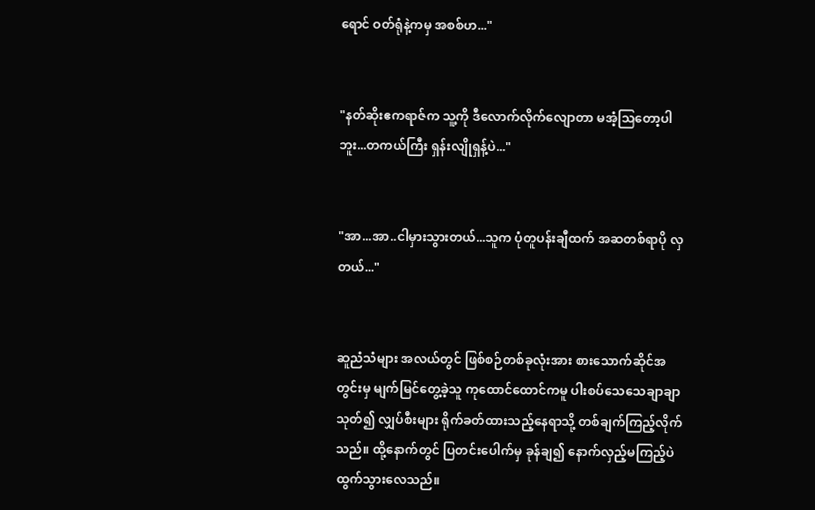ရောင် ဝတ်ရုံနဲ့ကမှ အစစ်ဟ..."


"နတ်ဆိုးဧကရာဇ်က သူ့ကို ဒီလောက်လိုက်လျောတာ မအံ့သြတော့ပါဘူး...တကယ်ကြီး ရှန်းလျိုရှန့်ပဲ..."


"အာ...အာ..ငါမှားသွားတယ်...သူက ပုံတူပန်းချီထက် အဆတစ်ရာပို လှတယ်..."


ဆူညံသံများ အလယ်တွင် ဖြစ်စဉ်တစ်ခုလုံးအား စားသောက်ဆိုင်အတွင်းမှ မျက်မြင်တွေ့ခဲ့သူ ကုထောင်ထောင်ကမူ ပါးစပ်သေသေချာချာသုတ်၍ လျှပ်စီးများ ရိုက်ခတ်ထားသည့်နေရာသို့ တစ်ချက်ကြည့်လိုက်သည်။ ထို့နောက်တွင် ပြတင်းပေါက်မှ ခုန်ချ၍ နောက်လှည့်မကြည့်ပဲ ထွက်သွားလေသည်။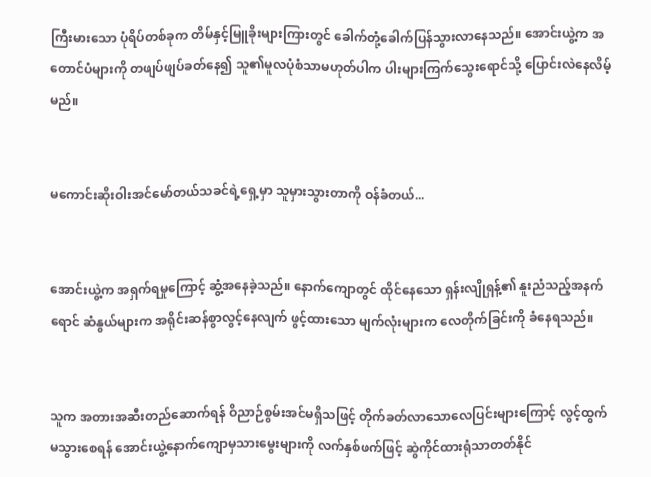ကြီးမားသော ပုံရိပ်တစ်ခုက တိမ်နှင့်မြူခိုးများကြားတွင် ခေါက်တုံ့ခေါက်ပြန်သွားလာနေသည်။ အောင်းယွဲ့က အတောင်ပံများကို တဖျပ်ဖျပ်ခတ်နေ၍ သူ၏မူလပုံစံသာမဟုတ်ပါက ပါးများကြက်သွေးရောင်သို့ ပြောင်းလဲနေလိမ့်မည်။


မကောင်းဆိုးဝါးအင်မော်တယ်သခင်ရဲ့ရှေ့မှာ သူမှားသွားတာကို ဝန်ခံတယ်...


အောင်းယွဲ့က အရှက်ရမှုကြောင့် ဆွံ့အနေခဲ့သည်။ နောက်ကျောတွင် ထိုင်နေသော ရှန်းလျိုရှန့်၏ နူးညံသည့်အနက်ရောင် ဆံနွယ်များက အရိုင်းဆန်စွာလွင့်နေလျက် ဖွင့်ထားသော မျက်လုံးများက လေတိုက်ခြင်းကို ခံနေရသည်။


သူက အတားအဆီးတည်ဆောက်ရန် ဝိညာဉ်စွမ်းအင်မရှိသဖြင့် တိုက်ခတ်လာသောလေပြင်းများကြောင့် လွင့်ထွက်မသွားစေရန် အောင်းယွဲ့နောက်ကျောမှသားမွေးများကို လက်နှစ်ဖက်ဖြင့် ဆွဲကိုင်ထားရုံသာတတ်နိုင်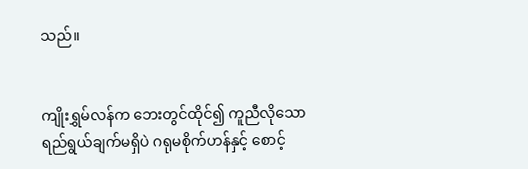သည်။


ကျိုးရွှမ်လန်က ဘေးတွင်ထိုင်၍ ကူညီလိုသောရည်ရွယ်ချက်မရှိပဲ ဂရုမစိုက်ဟန်နှင့် စောင့်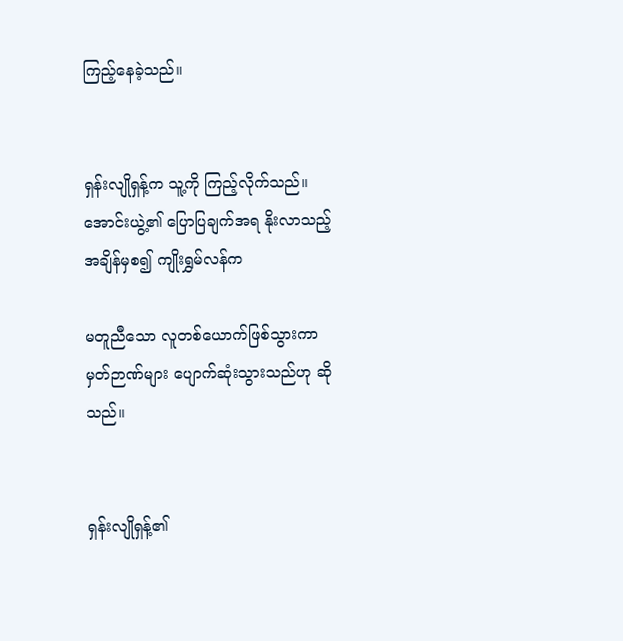ကြည့်နေခဲ့သည်။


ရှန်းလျိုရှန့်က သူ့ကို ကြည့်လိုက်သည်။ အောင်းယွဲ့၏ ပြောပြချက်အရ နိုးလာသည့်အချိန်မှစ၍ ကျိုးရွှမ်လန်က

မတူညီသော လူတစ်ယောက်ဖြစ်သွားကာ မှတ်ဉာဏ်များ ပျောက်ဆုံးသွားသည်ဟု ဆိုသည်။


ရှန်းလျိုရှန့်၏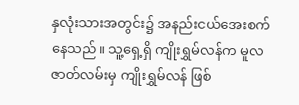နှလုံးသားအတွင်း၌ အနည်းငယ်အေးစက်နေသည်။ သူ့ရှေ့ရှိ ကျိုးရွှမ်လန်က မူလဇာတ်လမ်းမှ ကျိုးရွှမ်လန် ဖြစ်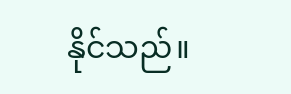နိုင်သည်။